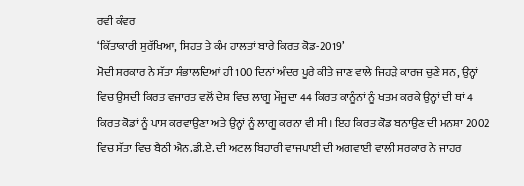ਰਵੀ ਕੰਵਰ
‘ਕਿੱਤਾਕਾਰੀ ਸੁਰੱਖਿਆ, ਸਿਹਤ ਤੇ ਕੰਮ ਹਾਲਤਾਂ ਬਾਰੇ ਕਿਰਤ ਕੋਡ-2019’
ਮੋਦੀ ਸਰਕਾਰ ਨੇ ਸੱਤਾ ਸੰਭਾਲਦਿਆਂ ਹੀ 100 ਦਿਨਾਂ ਅੰਦਰ ਪੂਰੇ ਕੀਤੇ ਜਾਣ ਵਾਲੇ ਜਿਹੜੇ ਕਾਰਜ ਚੁਣੇ ਸਨ, ਉਨ੍ਹਾਂ ਵਿਚ ਉਸਦੀ ਕਿਰਤ ਵਜਾਰਤ ਵਲੋਂ ਦੇਸ਼ ਵਿਚ ਲਾਗੂ ਮੌਜੂਦਾ 44 ਕਿਰਤ ਕਾਨੂੰਨਾਂ ਨੂੰ ਖਤਮ ਕਰਕੇ ਉਨ੍ਹਾਂ ਦੀ ਥਾਂ 4 ਕਿਰਤ ਕੋਡਾਂ ਨੂੰ ਪਾਸ ਕਰਵਾਉਣਾ ਅਤੇ ਉਨ੍ਹਾਂ ਨੂੰ ਲਾਗੂ ਕਰਨਾ ਵੀ ਸੀ। ਇਹ ਕਿਰਤ ਕੋਡ ਬਨਾਉਣ ਦੀ ਮਨਸ਼ਾ 2002 ਵਿਚ ਸੱਤਾ ਵਿਚ ਬੈਠੀ ਐਨ.ਡੀ.ਏ. ਦੀ ਅਟਲ ਬਿਹਾਰੀ ਵਾਜਪਾਈ ਦੀ ਅਗਵਾਈ ਵਾਲੀ ਸਰਕਾਰ ਨੇ ਜਾਹਰ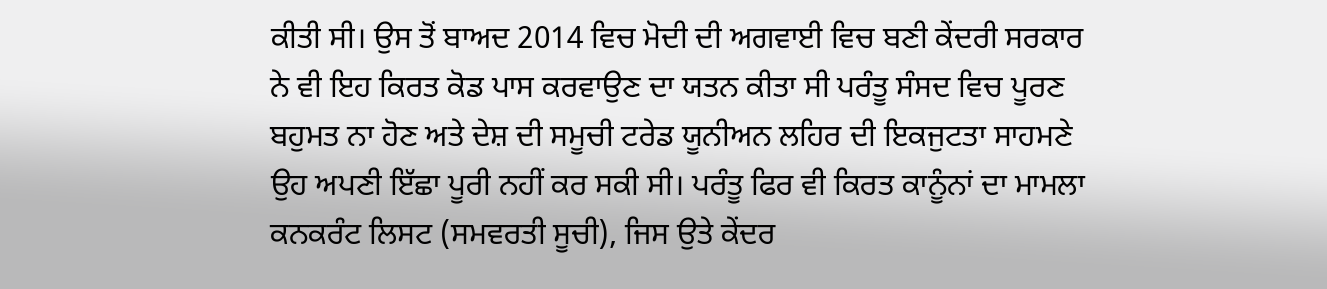ਕੀਤੀ ਸੀ। ਉਸ ਤੋਂ ਬਾਅਦ 2014 ਵਿਚ ਮੋਦੀ ਦੀ ਅਗਵਾਈ ਵਿਚ ਬਣੀ ਕੇਂਦਰੀ ਸਰਕਾਰ ਨੇ ਵੀ ਇਹ ਕਿਰਤ ਕੋਡ ਪਾਸ ਕਰਵਾਉਣ ਦਾ ਯਤਨ ਕੀਤਾ ਸੀ ਪਰੰਤੂ ਸੰਸਦ ਵਿਚ ਪੂਰਣ ਬਹੁਮਤ ਨਾ ਹੋਣ ਅਤੇ ਦੇਸ਼ ਦੀ ਸਮੂਚੀ ਟਰੇਡ ਯੂਨੀਅਨ ਲਹਿਰ ਦੀ ਇਕਜੁਟਤਾ ਸਾਹਮਣੇ ਉਹ ਅਪਣੀ ਇੱਛਾ ਪੂਰੀ ਨਹੀਂ ਕਰ ਸਕੀ ਸੀ। ਪਰੰਤੂ ਫਿਰ ਵੀ ਕਿਰਤ ਕਾਨੂੰਨਾਂ ਦਾ ਮਾਮਲਾ ਕਨਕਰੰਟ ਲਿਸਟ (ਸਮਵਰਤੀ ਸੂਚੀ), ਜਿਸ ਉਤੇ ਕੇਂਦਰ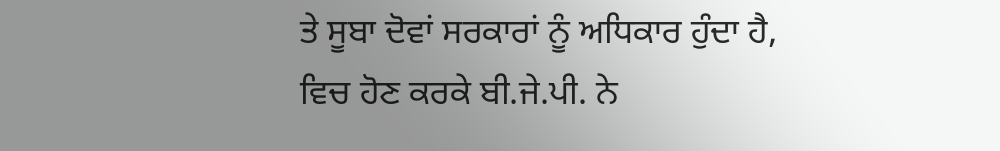ਤੇ ਸੂਬਾ ਦੋਵਾਂ ਸਰਕਾਰਾਂ ਨੂੰ ਅਧਿਕਾਰ ਹੁੰਦਾ ਹੈ, ਵਿਚ ਹੋਣ ਕਰਕੇ ਬੀ.ਜੇ.ਪੀ. ਨੇ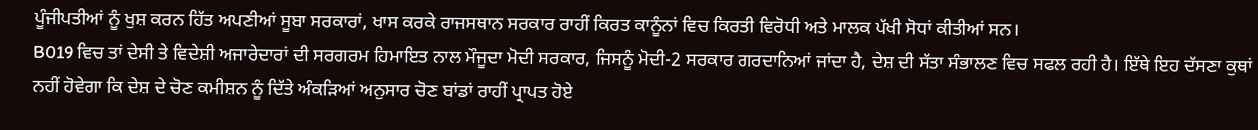ਪੂੰਜੀਪਤੀਆਂ ਨੂੰ ਖੁਸ਼ ਕਰਨ ਹਿੱਤ ਅਪਣੀਆਂ ਸੂਬਾ ਸਰਕਾਰਾਂ, ਖਾਸ ਕਰਕੇ ਰਾਜਸਥਾਨ ਸਰਕਾਰ ਰਾਹੀਂ ਕਿਰਤ ਕਾਨੂੰਨਾਂ ਵਿਚ ਕਿਰਤੀ ਵਿਰੋਧੀ ਅਤੇ ਮਾਲਕ ਪੱਖੀ ਸੋਧਾਂ ਕੀਤੀਆਂ ਸਨ।
B019 ਵਿਚ ਤਾਂ ਦੇਸੀ ਤੇ ਵਿਦੇਸ਼ੀ ਅਜਾਰੇਦਾਰਾਂ ਦੀ ਸਰਗਰਮ ਹਿਮਾਇਤ ਨਾਲ ਮੌਜੂਦਾ ਮੋਦੀ ਸਰਕਾਰ, ਜਿਸਨੂੰ ਮੋਦੀ-2 ਸਰਕਾਰ ਗਰਦਾਨਿਆਂ ਜਾਂਦਾ ਹੈ, ਦੇਸ਼ ਦੀ ਸੱਤਾ ਸੰਭਾਲਣ ਵਿਚ ਸਫਲ ਰਹੀ ਹੈ। ਇੱਥੇ ਇਹ ਦੱਸਣਾ ਕੁਥਾਂ ਨਹੀਂ ਹੋਵੇਗਾ ਕਿ ਦੇਸ਼ ਦੇ ਚੋਣ ਕਮੀਸ਼ਨ ਨੂੰ ਦਿੱਤੇ ਅੰਕੜਿਆਂ ਅਨੁਸਾਰ ਚੋਣ ਬਾਂਡਾਂ ਰਾਹੀਂ ਪ੍ਰਾਪਤ ਹੋਏ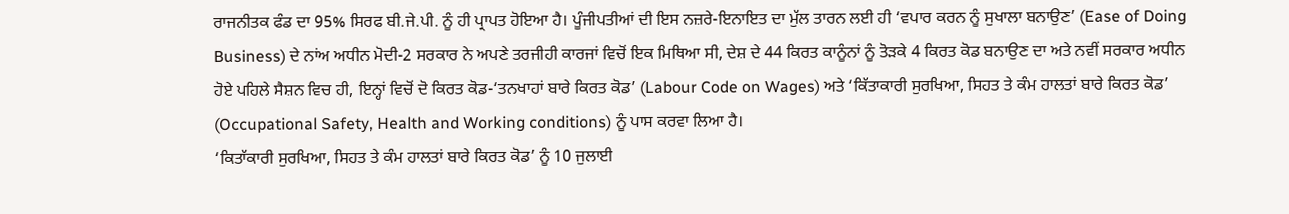ਰਾਜਨੀਤਕ ਫੰਡ ਦਾ 95% ਸਿਰਫ ਬੀ.ਜੇ.ਪੀ. ਨੂੰ ਹੀ ਪ੍ਰਾਪਤ ਹੋਇਆ ਹੈ। ਪੂੰਜੀਪਤੀਆਂ ਦੀ ਇਸ ਨਜ਼ਰੇ-ਇਨਾਇਤ ਦਾ ਮੁੱਲ ਤਾਰਨ ਲਈ ਹੀ ‘ਵਪਾਰ ਕਰਨ ਨੂੰ ਸੁਖਾਲਾ ਬਨਾਉਣ’ (Ease of Doing Business) ਦੇ ਨਾਂਅ ਅਧੀਨ ਮੋਦੀ-2 ਸਰਕਾਰ ਨੇ ਅਪਣੇ ਤਰਜੀਹੀ ਕਾਰਜਾਂ ਵਿਚੋਂ ਇਕ ਮਿਥਿਆ ਸੀ, ਦੇਸ਼ ਦੇ 44 ਕਿਰਤ ਕਾਨੂੰਨਾਂ ਨੂੰ ਤੋੜਕੇ 4 ਕਿਰਤ ਕੋਡ ਬਨਾਉਣ ਦਾ ਅਤੇ ਨਵੀਂ ਸਰਕਾਰ ਅਧੀਨ ਹੋਏ ਪਹਿਲੇ ਸੈਸ਼ਨ ਵਿਚ ਹੀ, ਇਨ੍ਹਾਂ ਵਿਚੋਂ ਦੋ ਕਿਰਤ ਕੋਡ-‘ਤਨਖਾਹਾਂ ਬਾਰੇ ਕਿਰਤ ਕੋਡ’ (Labour Code on Wages) ਅਤੇ ‘ਕਿੱਤਾਕਾਰੀ ਸੁਰਖਿਆ, ਸਿਹਤ ਤੇ ਕੰਮ ਹਾਲਤਾਂ ਬਾਰੇ ਕਿਰਤ ਕੋਡ’ (Occupational Safety, Health and Working conditions) ਨੂੰ ਪਾਸ ਕਰਵਾ ਲਿਆ ਹੈ।
‘ਕਿਤਾੱਕਾਰੀ ਸੁਰਖਿਆ, ਸਿਹਤ ਤੇ ਕੰਮ ਹਾਲਤਾਂ ਬਾਰੇ ਕਿਰਤ ਕੋਡ’ ਨੂੰ 10 ਜੁਲਾਈ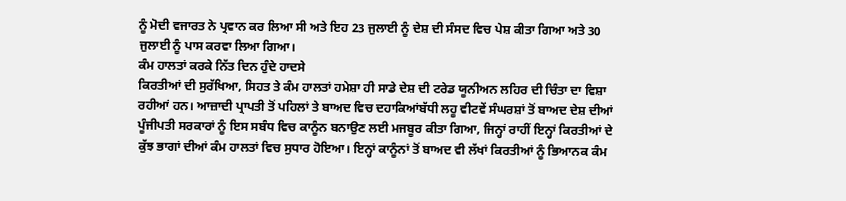ਨੂੰ ਮੋਦੀ ਵਜਾਰਤ ਨੇ ਪ੍ਰਵਾਨ ਕਰ ਲਿਆ ਸੀ ਅਤੇ ਇਹ 23 ਜੁਲਾਈ ਨੂੰ ਦੇਸ਼ ਦੀ ਸੰਸਦ ਵਿਚ ਪੇਸ਼ ਕੀਤਾ ਗਿਆ ਅਤੇ 30 ਜੁਲਾਈ ਨੂੰ ਪਾਸ ਕਰਵਾ ਲਿਆ ਗਿਆ।
ਕੰਮ ਹਾਲਤਾਂ ਕਰਕੇ ਨਿੱਤ ਦਿਨ ਹੁੰਦੇ ਹਾਦਸੇ
ਕਿਰਤੀਆਂ ਦੀ ਸੁਰੱਖਿਆ, ਸਿਹਤ ਤੇ ਕੰਮ ਹਾਲਤਾਂ ਹਮੇਸ਼ਾ ਹੀ ਸਾਡੇ ਦੇਸ਼ ਦੀ ਟਰੇਡ ਯੂਨੀਅਨ ਲਹਿਰ ਦੀ ਚਿੰਤਾ ਦਾ ਵਿਸ਼ਾ ਰਹੀਆਂ ਹਨ। ਆਜ਼ਾਦੀ ਪ੍ਰਾਪਤੀ ਤੋਂ ਪਹਿਲਾਂ ਤੇ ਬਾਅਦ ਵਿਚ ਦਹਾਕਿਆਂਬੱਧੀ ਲਹੂ ਵੀਟਵੇਂ ਸੰਘਰਸ਼ਾਂ ਤੋਂ ਬਾਅਦ ਦੇਸ਼ ਦੀਆਂ ਪੂੰਜੀਪਤੀ ਸਰਕਾਰਾਂ ਨੂੰ ਇਸ ਸਬੰਧ ਵਿਚ ਕਾਨੂੰਨ ਬਨਾਉਣ ਲਈ ਮਜਬੂਰ ਕੀਤਾ ਗਿਆ, ਜਿਨ੍ਹਾਂ ਰਾਹੀਂ ਇਨ੍ਹਾਂ ਕਿਰਤੀਆਂ ਦੇ ਕੁੱਝ ਭਾਗਾਂ ਦੀਆਂ ਕੰਮ ਹਾਲਤਾਂ ਵਿਚ ਸੁਧਾਰ ਹੋਇਆ। ਇਨ੍ਹਾਂ ਕਾਨੂੰਨਾਂ ਤੋਂ ਬਾਅਦ ਵੀ ਲੱਖਾਂ ਕਿਰਤੀਆਂ ਨੂੰ ਭਿਆਨਕ ਕੰਮ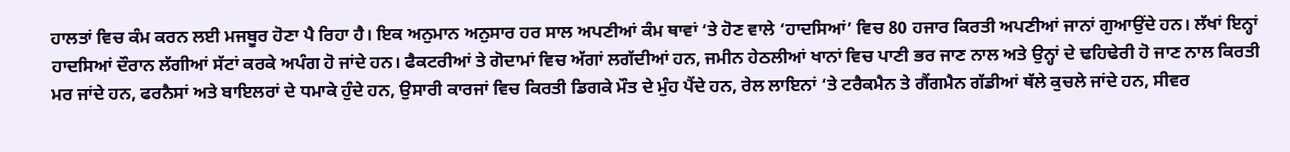ਹਾਲਤਾਂ ਵਿਚ ਕੰਮ ਕਰਨ ਲਈ ਮਜਬੂਰ ਹੋਣਾ ਪੈ ਰਿਹਾ ਹੈ। ਇਕ ਅਨੁਮਾਨ ਅਨੁਸਾਰ ਹਰ ਸਾਲ ਅਪਣੀਆਂ ਕੰਮ ਥਾਵਾਂ ‘ਤੇ ਹੋਣ ਵਾਲੇ ‘ਹਾਦਸਿਆਂ’ ਵਿਚ 80 ਹਜਾਰ ਕਿਰਤੀ ਅਪਣੀਆਂ ਜਾਨਾਂ ਗੁਆਉਂਦੇ ਹਨ। ਲੱਖਾਂ ਇਨ੍ਹਾਂ ਹਾਦਸਿਆਂ ਦੌਰਾਨ ਲੱਗੀਆਂ ਸੱਟਾਂ ਕਰਕੇ ਅਪੰਗ ਹੋ ਜਾਂਦੇ ਹਨ। ਫੈਕਟਰੀਆਂ ਤੇ ਗੋਦਾਮਾਂ ਵਿਚ ਅੱਗਾਂ ਲਗੱਦੀਆਂ ਹਨ, ਜਮੀਨ ਹੇਠਲੀਆਂ ਖਾਨਾਂ ਵਿਚ ਪਾਣੀ ਭਰ ਜਾਣ ਨਾਲ ਅਤੇ ਉਨ੍ਹਾਂ ਦੇ ਢਹਿਢੇਰੀ ਹੋ ਜਾਣ ਨਾਲ ਕਿਰਤੀ ਮਰ ਜਾਂਦੇ ਹਨ, ਫਰਨੈਸਾਂ ਅਤੇ ਬਾਇਲਰਾਂ ਦੇ ਧਮਾਕੇ ਹੁੰਦੇ ਹਨ, ਉਸਾਰੀ ਕਾਰਜਾਂ ਵਿਚ ਕਿਰਤੀ ਡਿਗਕੇ ਮੌਤ ਦੇ ਮੁੰਹ ਪੈਂਦੇ ਹਨ, ਰੇਲ ਲਾਇਨਾਂ ‘ਤੇ ਟਰੈਕਮੈਨ ਤੇ ਗੈਂਗਮੈਨ ਗੱਡੀਆਂ ਥੱਲੇ ਕੁਚਲੇ ਜਾਂਦੇ ਹਨ, ਸੀਵਰ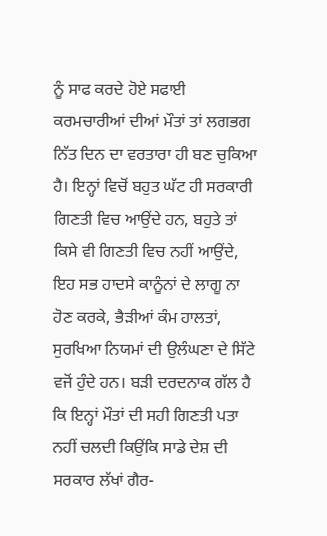ਨੂੰ ਸਾਫ ਕਰਦੇ ਹੋਏ ਸਫਾਈ ਕਰਮਚਾਰੀਆਂ ਦੀਆਂ ਮੌਤਾਂ ਤਾਂ ਲਗਭਗ ਨਿੱਤ ਦਿਨ ਦਾ ਵਰਤਾਰਾ ਹੀ ਬਣ ਚੁਕਿਆ ਹੈ। ਇਨ੍ਹਾਂ ਵਿਚੋਂ ਬਹੁਤ ਘੱਟ ਹੀ ਸਰਕਾਰੀ ਗਿਣਤੀ ਵਿਚ ਆਉਂਦੇ ਹਨ, ਬਹੁਤੇ ਤਾਂ ਕਿਸੇ ਵੀ ਗਿਣਤੀ ਵਿਚ ਨਹੀਂ ਆਉਂਦੇ, ਇਹ ਸਭ ਹਾਦਸੇ ਕਾਨੂੰਨਾਂ ਦੇ ਲਾਗੂ ਨਾ ਹੋਣ ਕਰਕੇ, ਭੈੜੀਆਂ ਕੰਮ ਹਾਲਤਾਂ, ਸੁਰਖਿਆ ਨਿਯਮਾਂ ਦੀ ਉਲੰਘਣਾ ਦੇ ਸਿੱਟੇ ਵਜੋਂ ਹੁੰਦੇ ਹਨ। ਬੜੀ ਦਰਦਨਾਕ ਗੱਲ ਹੈ ਕਿ ਇਨ੍ਹਾਂ ਮੌਤਾਂ ਦੀ ਸਹੀ ਗਿਣਤੀ ਪਤਾ ਨਹੀਂ ਚਲਦੀ ਕਿਉਂਕਿ ਸਾਡੇ ਦੇਸ਼ ਦੀ ਸਰਕਾਰ ਲੱਖਾਂ ਗੈਰ-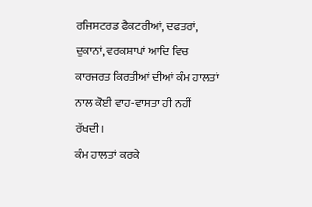ਰਜਿਸਟਰਡ ਫੈਕਟਰੀਆਂ, ਦਫਤਰਾਂ, ਦੁਕਾਨਾਂ, ਵਰਕਸ਼ਾਪਾਂ ਆਦਿ ਵਿਚ ਕਾਰਜਰਤ ਕਿਰਤੀਆਂ ਦੀਆਂ ਕੰਮ ਹਾਲਤਾਂ ਨਾਲ ਕੋਈ ਵਾਹ-ਵਾਸਤਾ ਹੀ ਨਹੀਂ ਰੱਖਦੀ।
ਕੰਮ ਹਾਲਤਾਂ ਕਰਕੇ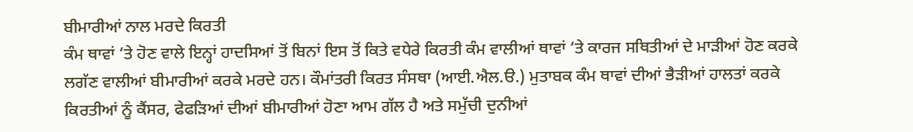ਬੀਮਾਰੀਆਂ ਨਾਲ ਮਰਦੇ ਕਿਰਤੀ
ਕੰਮ ਥਾਵਾਂ ‘ਤੇ ਹੋਣ ਵਾਲੇ ਇਨ੍ਹਾਂ ਹਾਦਸਿਆਂ ਤੋਂ ਬਿਨਾਂ ਇਸ ਤੋਂ ਕਿਤੇ ਵਧੇਰੇ ਕਿਰਤੀ ਕੰਮ ਵਾਲੀਆਂ ਥਾਵਾਂ ‘ਤੇ ਕਾਰਜ ਸਥਿਤੀਆਂ ਦੇ ਮਾੜੀਆਂ ਹੋਣ ਕਰਕੇ ਲਗੱਣ ਵਾਲੀਆਂ ਬੀਮਾਰੀਆਂ ਕਰਕੇ ਮਰਦੇ ਹਨ। ਕੌਮਾਂਤਰੀ ਕਿਰਤ ਸੰਸਥਾ (ਆਈ.ਐਲ.ੳ.) ਮੁਤਾਬਕ ਕੰਮ ਥਾਵਾਂ ਦੀਆਂ ਭੈੜੀਆਂ ਹਾਲਤਾਂ ਕਰਕੇ ਕਿਰਤੀਆਂ ਨੂੰ ਕੈਂਸਰ, ਫੇਫੜਿਆਂ ਦੀਆਂ ਬੀਮਾਰੀਆਂ ਹੋਣਾ ਆਮ ਗੱਲ ਹੈ ਅਤੇ ਸਮੁੱਚੀ ਦੁਨੀਆਂ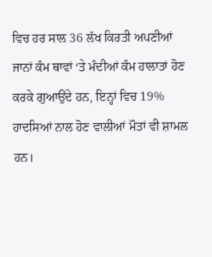ਵਿਚ ਹਰ ਸਾਲ 36 ਲੱਖ ਕਿਰਤੀ ਅਪਣੀਆਂ ਜਾਨਾਂ ਕੰਮ ਥਾਵਾਂ ‘ਤੇ ਮੰਦੀਆਂ ਕੰਮ ਹਾਲਾਤਾਂ ਹੋਣ ਕਰਕੇ ਗੁਆਉਂਦੇ ਹਨ, ਇਨ੍ਹਾਂ ਵਿਚ 19% ਹਾਦਸਿਆਂ ਨਾਲ ਹੋਣ ਵਾਲੀਆਂ ਮੌਤਾਂ ਵੀ ਸ਼ਾਮਲ ਹਨ।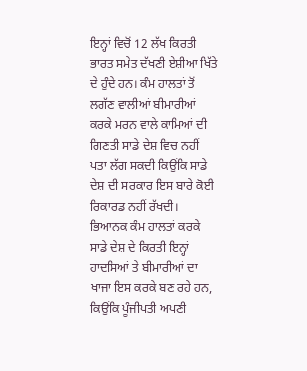ਇਨ੍ਹਾਂ ਵਿਚੋਂ 12 ਲੱਖ ਕਿਰਤੀ ਭਾਰਤ ਸਮੇਤ ਦੱਖਣੀ ਏਸ਼ੀਆ ਖਿੱਤੇ ਦੇ ਹੁੰਦੇ ਹਨ। ਕੰਮ ਹਾਲਤਾਂ ਤੋਂ ਲਗੱਣ ਵਾਲੀਆਂ ਬੀਮਾਰੀਆਂ ਕਰਕੇ ਮਰਨ ਵਾਲੇ ਕਾਮਿਆਂ ਦੀ ਗਿਣਤੀ ਸਾਡੇ ਦੇਸ਼ ਵਿਚ ਨਹੀਂ ਪਤਾ ਲੱਗ ਸਕਦੀ ਕਿਉਂਕਿ ਸਾਡੇ ਦੇਸ਼ ਦੀ ਸਰਕਾਰ ਇਸ ਬਾਰੇ ਕੋਈ ਰਿਕਾਰਡ ਨਹੀਂ ਰੱਖਦੀ।
ਭਿਆਨਕ ਕੰਮ ਹਾਲਤਾਂ ਕਰਕੇ ਸਾਡੇ ਦੇਸ਼ ਦੇ ਕਿਰਤੀ ਇਨ੍ਹਾਂ ਹਾਦਸਿਆਂ ਤੇ ਬੀਮਾਰੀਆਂ ਦਾ ਖਾਜਾ ਇਸ ਕਰਕੇ ਬਣ ਰਹੇ ਹਨ, ਕਿਉਂਕਿ ਪੂੰਜੀਪਤੀ ਅਪਣੀ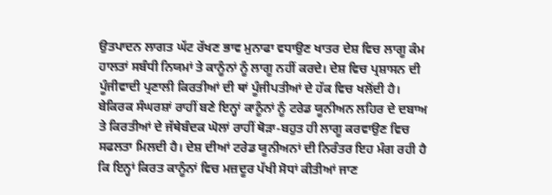ਉਤਪਾਦਨ ਲਾਗਤ ਘੱਟ ਰੱਖਣ ਭਾਵ ਮੁਨਾਫਾ ਵਧਾਉਣ ਖਾਤਰ ਦੇਸ਼ ਵਿਚ ਲਾਗੂ ਕੰਮ ਹਾਲਤਾਂ ਸਬੰਧੀ ਨਿਯਮਾਂ ਤੇ ਕਾਨੂੰਨਾਂ ਨੂੰ ਲਾਗੂ ਨਹੀਂ ਕਰਦੇ। ਦੇਸ਼ ਵਿਚ ਪ੍ਰਸ਼ਾਸਨ ਦੀ ਪੂੰਜੀਵਾਦੀ ਪ੍ਰਣਾਲੀ ਕਿਰਤੀਆਂ ਦੀ ਥਾਂ ਪੂੰਜੀਪਤੀਆਂ ਦੇ ਹੱਕ ਵਿਚ ਖਲੋਂਦੀ ਹੈ। ਬੇਕਿਰਕ ਸੰਘਰਸ਼ਾਂ ਰਾਹੀਂ ਬਣੇ ਇਨ੍ਹਾਂ ਕਾਨੂੰਨਾਂ ਨੂੰ ਟਰੇਡ ਯੂਨੀਅਨ ਲਹਿਰ ਦੇ ਦਬਾਅ ਤੇ ਕਿਰਤੀਆਂ ਦੇ ਜੱਥੇਬੰਦਕ ਘੋਲਾਂ ਰਾਹੀਂ ਥੋੜਾ-ਬਹੁਤ ਹੀ ਲਾਗੂ ਕਰਵਾਉਣ ਵਿਚ ਸਫਲਤਾ ਮਿਲਦੀ ਹੈ। ਦੇਸ਼ ਦੀਆਂ ਟਰੇਡ ਯੂਨੀਅਨਾਂ ਦੀ ਨਿਰੰਤਰ ਇਹ ਮੰਗ ਰਹੀ ਹੈ ਕਿ ਇਨ੍ਹਾਂ ਕਿਰਤ ਕਾਨੂੰਨਾਂ ਵਿਚ ਮਜ਼ਦੂਰ ਪੱਖੀ ਸੋਧਾਂ ਕੀਤੀਆਂ ਜਾਣ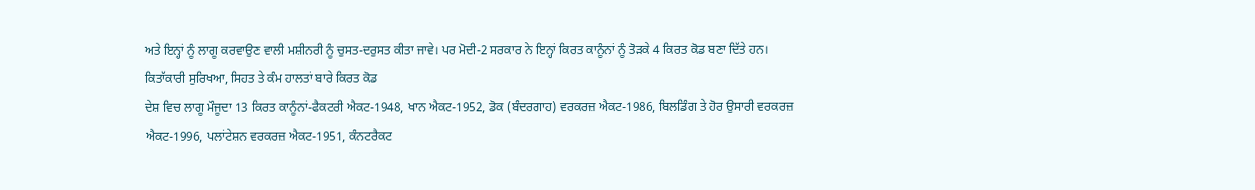ਅਤੇ ਇਨ੍ਹਾਂ ਨੂੰ ਲਾਗੂ ਕਰਵਾਉਣ ਵਾਲੀ ਮਸ਼ੀਨਰੀ ਨੂੰ ਚੁਸਤ-ਦਰੁਸਤ ਕੀਤਾ ਜਾਵੇ। ਪਰ ਮੋਦੀ-2 ਸਰਕਾਰ ਨੇ ਇਨ੍ਹਾਂ ਕਿਰਤ ਕਾਨੂੰਨਾਂ ਨੂੰ ਤੋੜਕੇ 4 ਕਿਰਤ ਕੋਡ ਬਣਾ ਦਿੱਤੇ ਹਨ।
ਕਿਤਾੱਕਾਰੀ ਸੁਰਿਖਆ, ਸਿਹਤ ਤੇ ਕੰਮ ਹਾਲਤਾਂ ਬਾਰੇ ਕਿਰਤ ਕੋਡ
ਦੇਸ਼ ਵਿਚ ਲਾਗੂ ਮੌਜੂਦਾ 13 ਕਿਰਤ ਕਾਨੂੰਨਾਂ-ਫੈਕਟਰੀ ਐਕਟ-1948, ਖਾਨ ਐਕਟ-1952, ਡੋਕ (ਬੰਦਰਗਾਹ) ਵਰਕਰਜ਼ ਐਕਟ-1986, ਬਿਲਡਿੰਗ ਤੇ ਹੋਰ ਉਸਾਰੀ ਵਰਕਰਜ਼ ਐਕਟ-1996, ਪਲਾਂਟੇਸ਼ਨ ਵਰਕਰਜ਼ ਐਕਟ-1951, ਕੰਨਟਰੈਕਟ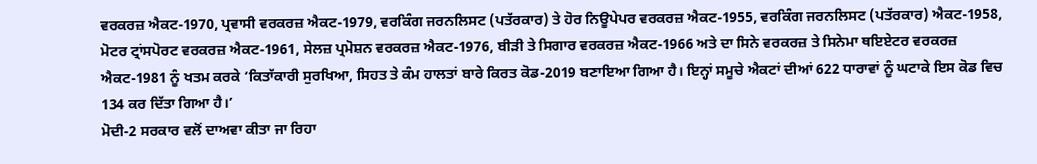ਵਰਕਰਜ਼ ਐਕਟ-1970, ਪ੍ਰਵਾਸੀ ਵਰਕਰਜ਼ ਐਕਟ-1979, ਵਰਕਿੰਗ ਜਰਨਲਿਸਟ (ਪਤੱਰਕਾਰ) ਤੇ ਹੋਰ ਨਿਊਪੇਪਰ ਵਰਕਰਜ਼ ਐਕਟ-1955, ਵਰਕਿੰਗ ਜਰਨਲਿਸਟ (ਪਤੱਰਕਾਰ) ਐਕਟ-1958, ਮੋਟਰ ਟ੍ਰਾਂਸਪੋਰਟ ਵਰਕਰਜ਼ ਐਕਟ-1961, ਸੇਲਜ਼ ਪ੍ਰਮੋਸ਼ਨ ਵਰਕਰਜ਼ ਐਕਟ-1976, ਬੀੜੀ ਤੇ ਸਿਗਾਰ ਵਰਕਰਜ਼ ਐਕਟ-1966 ਅਤੇ ਦਾ ਸਿਨੇ ਵਰਕਰਜ਼ ਤੇ ਸਿਨੇਮਾ ਥਇਏਟਰ ਵਰਕਰਜ਼ ਐਕਟ-1981 ਨੂੰ ਖਤਮ ਕਰਕੇ ‘ਕਿਤਾੱਕਾਰੀ ਸੁਰਖਿਆ, ਸਿਹਤ ਤੇ ਕੰਮ ਹਾਲਤਾਂ ਬਾਰੇ ਕਿਰਤ ਕੋਡ-2019 ਬਣਾਇਆ ਗਿਆ ਹੈ। ਇਨ੍ਹਾਂ ਸਮੂਚੇ ਐਕਟਾਂ ਦੀਆਂ 622 ਧਾਰਾਵਾਂ ਨੂੰ ਘਟਾਕੇ ਇਸ ਕੋਡ ਵਿਚ 134 ਕਰ ਦਿੱਤਾ ਗਿਆ ਹੈ।’
ਮੋਦੀ-2 ਸਰਕਾਰ ਵਲੋਂ ਦਾਅਵਾ ਕੀਤਾ ਜਾ ਰਿਹਾ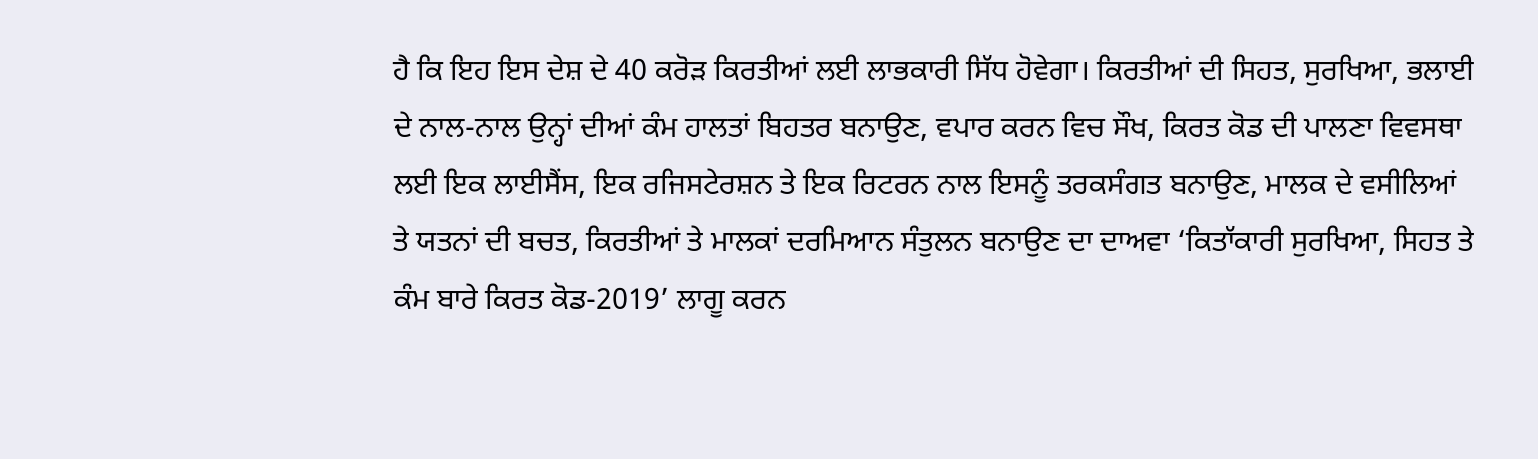ਹੈ ਕਿ ਇਹ ਇਸ ਦੇਸ਼ ਦੇ 40 ਕਰੋੜ ਕਿਰਤੀਆਂ ਲਈ ਲਾਭਕਾਰੀ ਸਿੱਧ ਹੋਵੇਗਾ। ਕਿਰਤੀਆਂ ਦੀ ਸਿਹਤ, ਸੁਰਖਿਆ, ਭਲਾਈ ਦੇ ਨਾਲ-ਨਾਲ ਉਨ੍ਹਾਂ ਦੀਆਂ ਕੰਮ ਹਾਲਤਾਂ ਬਿਹਤਰ ਬਨਾਉਣ, ਵਪਾਰ ਕਰਨ ਵਿਚ ਸੌਖ, ਕਿਰਤ ਕੋਡ ਦੀ ਪਾਲਣਾ ਵਿਵਸਥਾ ਲਈ ਇਕ ਲਾਈਸੈਂਸ, ਇਕ ਰਜਿਸਟੇਰਸ਼ਨ ਤੇ ਇਕ ਰਿਟਰਨ ਨਾਲ ਇਸਨੂੰ ਤਰਕਸੰਗਤ ਬਨਾਉਣ, ਮਾਲਕ ਦੇ ਵਸੀਲਿਆਂ ਤੇ ਯਤਨਾਂ ਦੀ ਬਚਤ, ਕਿਰਤੀਆਂ ਤੇ ਮਾਲਕਾਂ ਦਰਮਿਆਨ ਸੰਤੁਲਨ ਬਨਾਉਣ ਦਾ ਦਾਅਵਾ ‘ਕਿਤਾੱਕਾਰੀ ਸੁਰਖਿਆ, ਸਿਹਤ ਤੇ ਕੰਮ ਬਾਰੇ ਕਿਰਤ ਕੋਡ-2019’ ਲਾਗੂ ਕਰਨ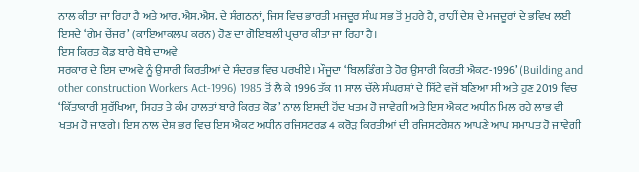ਨਾਲ ਕੀਤਾ ਜਾ ਰਿਹਾ ਹੈ ਅਤੇ ਆਰ.ਐਸ.ਐਸ. ਦੇ ਸੰਗਠਨਾਂ, ਜਿਸ ਵਿਚ ਭਾਰਤੀ ਮਜਦੂਰ ਸੰਘ ਸਭ ਤੋਂ ਮੁਹਰੇ ਹੈ, ਰਾਹੀਂ ਦੇਸ਼ ਦੇ ਮਜਦੂਰਾਂ ਦੇ ਭਵਿਖ ਲਈ ਇਸਦੇ ‘ਗੇਮ ਚੇਂਜਰ’ (ਕਾਇਆਕਲਪ ਕਰਨ) ਹੋਣ ਦਾ ਗੋਇਬਲੀ ਪ੍ਰਚਾਰ ਕੀਤਾ ਜਾ ਰਿਹਾ ਹੈ।
ਇਸ ਕਿਰਤ ਕੋਡ ਬਾਰੇ ਥੋਥੇ ਦਾਅਵੇ
ਸਰਕਾਰ ਦੇ ਇਸ ਦਾਅਵੇ ਨੂੰ ਉਸਾਰੀ ਕਿਰਤੀਆਂ ਦੇ ਸੰਦਰਭ ਵਿਚ ਪਰਖੀਏ। ਮੌਜੂਦਾ ‘ਬਿਲਡਿੰਗ ਤੇ ਹੋਰ ਉਸਾਰੀ ਕਿਰਤੀ ਐਕਟ-1996’ (Building and other construction Workers Act-1996) 1985 ਤੋਂ ਲੈ ਕੇ 1996 ਤੱਕ 11 ਸਾਲ ਚੱਲੇ ਸੰਘਰਸ਼ਾਂ ਦੇ ਸਿੱਟੇ ਵਜੋਂ ਬਣਿਆ ਸੀ ਅਤੇ ਹੁਣ 2019 ਵਿਚ ‘ਕਿੱਤਾਕਾਰੀ ਸੁਰੱਖਿਆ, ਸਿਹਤ ਤੇ ਕੰਮ ਹਾਲਤਾਂ ਬਾਰੇ ਕਿਰਤ ਕੋਡ’ ਨਾਲ ਇਸਦੀ ਹੋਂਦ ਖਤਮ ਹੋ ਜਾਵੇਗੀ ਅਤੇ ਇਸ ਐਕਟ ਅਧੀਨ ਮਿਲ ਰਹੇ ਲਾਭ ਵੀ ਖਤਮ ਹੋ ਜਾਣਗੇ। ਇਸ ਨਾਲ ਦੇਸ਼ ਭਰ ਵਿਚ ਇਸ ਐਕਟ ਅਧੀਨ ਰਜਿਸਟਰਡ 4 ਕਰੋੜ ਕਿਰਤੀਆਂ ਦੀ ਰਜਿਸਟਰੇਸ਼ਨ ਆਪਣੇ ਆਪ ਸਮਾਪਤ ਹੋ ਜਾਵੇਗੀ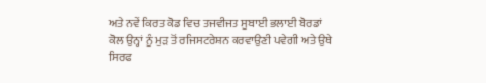ਅਤੇ ਨਵੇਂ ਕਿਰਤ ਕੋਡ ਵਿਚ ਤਜਵੀਜਤ ਸੂਬਾਈ ਭਲਾਈ ਬੋਰਡਾਂ ਕੋਲ ਉਨ੍ਹਾਂ ਨੂੰ ਮੁੜ ਤੋਂ ਰਜਿਸਟਰੇਸ਼ਨ ਕਰਵਾਉਣੀ ਪਵੇਗੀ ਅਤੇ ਉਥੇ ਸਿਰਫ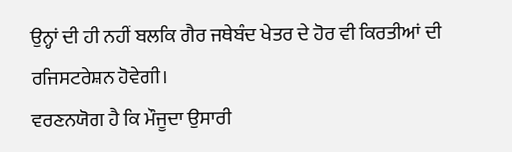ਉਨ੍ਹਾਂ ਦੀ ਹੀ ਨਹੀਂ ਬਲਕਿ ਗੈਰ ਜਥੇਬੰਦ ਖੇਤਰ ਦੇ ਹੋਰ ਵੀ ਕਿਰਤੀਆਂ ਦੀ ਰਜਿਸਟਰੇਸ਼ਨ ਹੋਵੇਗੀ।
ਵਰਣਨਯੋਗ ਹੈ ਕਿ ਮੌਜੂਦਾ ਉਸਾਰੀ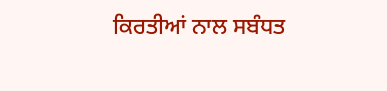ਕਿਰਤੀਆਂ ਨਾਲ ਸਬੰਧਤ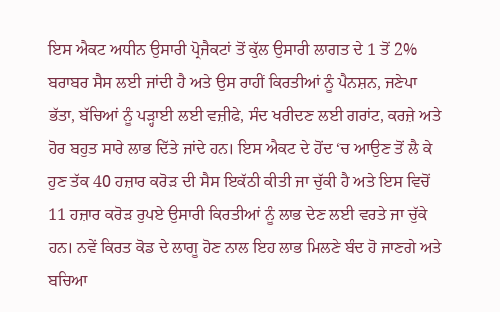ਇਸ ਐਕਟ ਅਧੀਨ ਉਸਾਰੀ ਪ੍ਰੋਜੈਕਟਾਂ ਤੋਂ ਕੁੱਲ ਉਸਾਰੀ ਲਾਗਤ ਦੇ 1 ਤੋਂ 2% ਬਰਾਬਰ ਸੈਸ ਲਈ ਜਾਂਦੀ ਹੈ ਅਤੇ ਉਸ ਰਾਹੀਂ ਕਿਰਤੀਆਂ ਨੂੰ ਪੈਨਸ਼ਨ, ਜਣੇਪਾ ਭੱਤਾ, ਬੱਚਿਆਂ ਨੂੰ ਪੜ੍ਹਾਈ ਲਈ ਵਜ਼ੀਫੇ, ਸੰਦ ਖਰੀਦਣ ਲਈ ਗਰਾਂਟ, ਕਰਜ਼ੇ ਅਤੇ ਹੋਰ ਬਹੁਤ ਸਾਰੇ ਲਾਭ ਦਿੱਤੇ ਜਾਂਦੇ ਹਨ। ਇਸ ਐਕਟ ਦੇ ਹੋਂਦ ‘ਚ ਆਉਣ ਤੋਂ ਲੈ ਕੇ ਹੁਣ ਤੱਕ 40 ਹਜ਼ਾਰ ਕਰੋੜ ਦੀ ਸੈਸ ਇਕੱਠੀ ਕੀਤੀ ਜਾ ਚੁੱਕੀ ਹੈ ਅਤੇ ਇਸ ਵਿਚੋਂ 11 ਹਜ਼ਾਰ ਕਰੋੜ ਰੁਪਏ ਉਸਾਰੀ ਕਿਰਤੀਆਂ ਨੂੰ ਲਾਭ ਦੇਣ ਲਈ ਵਰਤੇ ਜਾ ਚੁੱਕੇ ਹਨ। ਨਵੇਂ ਕਿਰਤ ਕੋਡ ਦੇ ਲਾਗੂ ਹੋਣ ਨਾਲ ਇਹ ਲਾਭ ਮਿਲਣੇ ਬੰਦ ਹੋ ਜਾਣਗੇ ਅਤੇ ਬਚਿਆ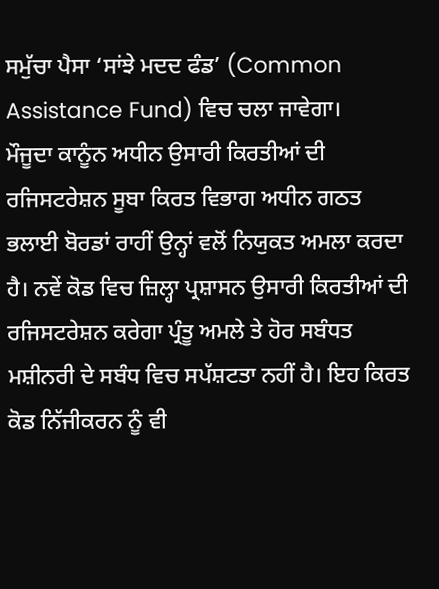ਸਮੁੱਚਾ ਪੈਸਾ ‘ਸਾਂਝੇ ਮਦਦ ਫੰਡ’ (Common Assistance Fund) ਵਿਚ ਚਲਾ ਜਾਵੇਗਾ।
ਮੌਜੂਦਾ ਕਾਨੂੰਨ ਅਧੀਨ ਉਸਾਰੀ ਕਿਰਤੀਆਂ ਦੀ ਰਜਿਸਟਰੇਸ਼ਨ ਸੂਬਾ ਕਿਰਤ ਵਿਭਾਗ ਅਧੀਨ ਗਠਤ ਭਲਾਈ ਬੋਰਡਾਂ ਰਾਹੀਂ ਉਨ੍ਹਾਂ ਵਲੋਂ ਨਿਯੁਕਤ ਅਮਲਾ ਕਰਦਾ ਹੈ। ਨਵੇਂ ਕੋਡ ਵਿਚ ਜ਼ਿਲ੍ਹਾ ਪ੍ਰਸ਼ਾਸਨ ਉਸਾਰੀ ਕਿਰਤੀਆਂ ਦੀ ਰਜਿਸਟਰੇਸ਼ਨ ਕਰੇਗਾ ਪ੍ਰੰਤੂ ਅਮਲੇ ਤੇ ਹੋਰ ਸਬੰਧਤ ਮਸ਼ੀਨਰੀ ਦੇ ਸਬੰਧ ਵਿਚ ਸਪੱਸ਼ਟਤਾ ਨਹੀਂ ਹੈ। ਇਹ ਕਿਰਤ ਕੋਡ ਨਿੱਜੀਕਰਨ ਨੂੰ ਵੀ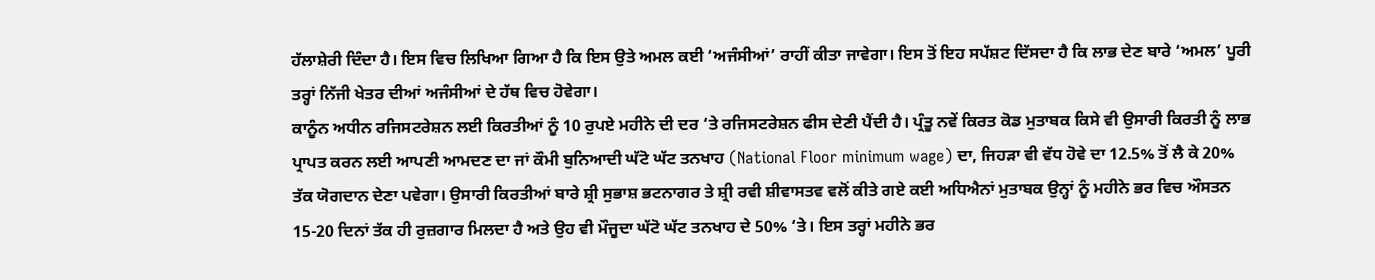ਹੱਲਾਸ਼ੇਰੀ ਦਿੰਦਾ ਹੈ। ਇਸ ਵਿਚ ਲਿਖਿਆ ਗਿਆ ਹੈ ਕਿ ਇਸ ਉਤੇ ਅਮਲ ਕਈ ‘ਅਜੰਸੀਆਂ’ ਰਾਹੀਂ ਕੀਤਾ ਜਾਵੇਗਾ। ਇਸ ਤੋਂ ਇਹ ਸਪੱਸ਼ਟ ਦਿੱਸਦਾ ਹੈ ਕਿ ਲਾਭ ਦੇਣ ਬਾਰੇ ‘ਅਮਲ’ ਪੂਰੀ ਤਰ੍ਹਾਂ ਨਿੱਜੀ ਖੇਤਰ ਦੀਆਂ ਅਜੰਸੀਆਂ ਦੇ ਹੱਥ ਵਿਚ ਹੋਵੇਗਾ।
ਕਾਨੂੰਨ ਅਧੀਨ ਰਜਿਸਟਰੇਸ਼ਨ ਲਈ ਕਿਰਤੀਆਂ ਨੂੰ 10 ਰੁਪਏ ਮਹੀਨੇ ਦੀ ਦਰ ‘ਤੇ ਰਜਿਸਟਰੇਸ਼ਨ ਫੀਸ ਦੇਣੀ ਪੈਂਦੀ ਹੈ। ਪ੍ਰੰਤੂ ਨਵੇਂ ਕਿਰਤ ਕੋਡ ਮੁਤਾਬਕ ਕਿਸੇ ਵੀ ਉਸਾਰੀ ਕਿਰਤੀ ਨੂੰ ਲਾਭ ਪ੍ਰਾਪਤ ਕਰਨ ਲਈ ਆਪਣੀ ਆਮਦਣ ਦਾ ਜਾਂ ਕੌਮੀ ਬੁਨਿਆਦੀ ਘੱਟੋ ਘੱਟ ਤਨਖਾਹ (National Floor minimum wage) ਦਾ, ਜਿਹੜਾ ਵੀ ਵੱਧ ਹੋਵੇ ਦਾ 12.5% ਤੋਂ ਲੈ ਕੇ 20% ਤੱਕ ਯੋਗਦਾਨ ਦੇਣਾ ਪਵੇਗਾ। ਉਸਾਰੀ ਕਿਰਤੀਆਂ ਬਾਰੇ ਸ਼੍ਰੀ ਸੁਭਾਸ਼ ਭਟਨਾਗਰ ਤੇ ਸ਼੍ਰੀ ਰਵੀ ਸ਼ੀਵਾਸਤਵ ਵਲੋਂ ਕੀਤੇ ਗਏ ਕਈ ਅਧਿਐਨਾਂ ਮੁਤਾਬਕ ਉਨ੍ਹਾਂ ਨੂੰ ਮਹੀਨੇ ਭਰ ਵਿਚ ਔਸਤਨ 15-20 ਦਿਨਾਂ ਤੱਕ ਹੀ ਰੁਜ਼ਗਾਰ ਮਿਲਦਾ ਹੈ ਅਤੇ ਉਹ ਵੀ ਮੌਜੂਦਾ ਘੱਟੋ ਘੱਟ ਤਨਖਾਹ ਦੇ 50% ‘ਤੇ। ਇਸ ਤਰ੍ਹਾਂ ਮਹੀਨੇ ਭਰ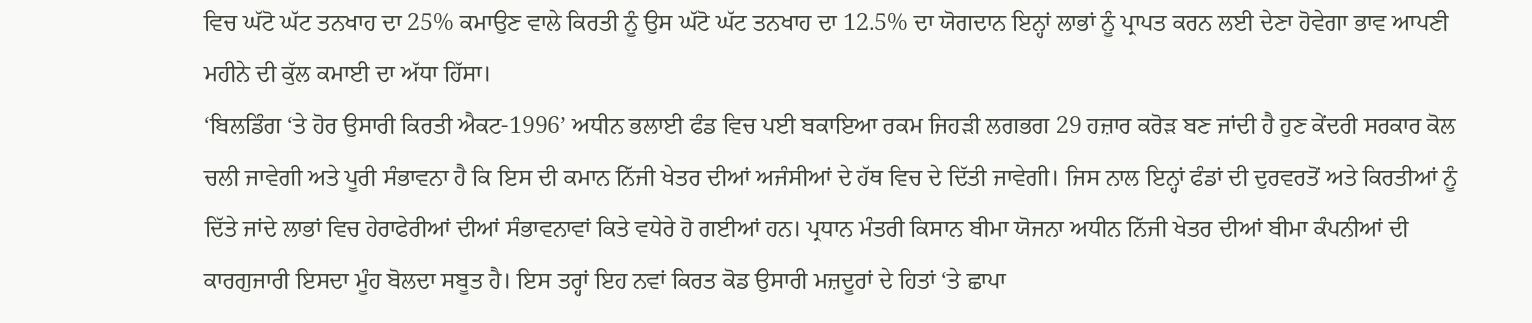ਵਿਚ ਘੱਟੋ ਘੱਟ ਤਨਖਾਹ ਦਾ 25% ਕਮਾਉਣ ਵਾਲੇ ਕਿਰਤੀ ਨੂੰ ਉਸ ਘੱਟੋ ਘੱਟ ਤਨਖਾਹ ਦਾ 12.5% ਦਾ ਯੋਗਦਾਨ ਇਨ੍ਹਾਂ ਲਾਭਾਂ ਨੂੰ ਪ੍ਰਾਪਤ ਕਰਨ ਲਈ ਦੇਣਾ ਹੋਵੇਗਾ ਭਾਵ ਆਪਣੀ ਮਹੀਨੇ ਦੀ ਕੁੱਲ ਕਮਾਈ ਦਾ ਅੱਧਾ ਹਿੱਸਾ।
‘ਬਿਲਡਿੰਗ ‘ਤੇ ਹੋਰ ਉਸਾਰੀ ਕਿਰਤੀ ਐਕਟ-1996’ ਅਧੀਨ ਭਲਾਈ ਫੰਡ ਵਿਚ ਪਈ ਬਕਾਇਆ ਰਕਮ ਜਿਹੜੀ ਲਗਭਗ 29 ਹਜ਼ਾਰ ਕਰੋੜ ਬਣ ਜਾਂਦੀ ਹੈ ਹੁਣ ਕੇਂਦਰੀ ਸਰਕਾਰ ਕੋਲ ਚਲੀ ਜਾਵੇਗੀ ਅਤੇ ਪੂਰੀ ਸੰਭਾਵਨਾ ਹੈ ਕਿ ਇਸ ਦੀ ਕਮਾਨ ਨਿੱਜੀ ਖੇਤਰ ਦੀਆਂ ਅਜੰਸੀਆਂ ਦੇ ਹੱਥ ਵਿਚ ਦੇ ਦਿੱਤੀ ਜਾਵੇਗੀ। ਜਿਸ ਨਾਲ ਇਨ੍ਹਾਂ ਫੰਡਾਂ ਦੀ ਦੁਰਵਰਤੋਂ ਅਤੇ ਕਿਰਤੀਆਂ ਨੂੰ ਦਿੱਤੇ ਜਾਂਦੇ ਲਾਭਾਂ ਵਿਚ ਹੇਰਾਫੇਰੀਆਂ ਦੀਆਂ ਸੰਭਾਵਨਾਵਾਂ ਕਿਤੇ ਵਧੇਰੇ ਹੋ ਗਈਆਂ ਹਨ। ਪ੍ਰਧਾਨ ਮੰਤਰੀ ਕਿਸਾਨ ਬੀਮਾ ਯੋਜਨਾ ਅਧੀਨ ਨਿੱਜੀ ਖੇਤਰ ਦੀਆਂ ਬੀਮਾ ਕੰਪਨੀਆਂ ਦੀ ਕਾਰਗੁਜਾਰੀ ਇਸਦਾ ਮੂੰਹ ਬੋਲਦਾ ਸਬੂਤ ਹੈ। ਇਸ ਤਰ੍ਹਾਂ ਇਹ ਨਵਾਂ ਕਿਰਤ ਕੋਡ ਉਸਾਰੀ ਮਜ਼ਦੂਰਾਂ ਦੇ ਹਿਤਾਂ ‘ਤੇ ਛਾਪਾ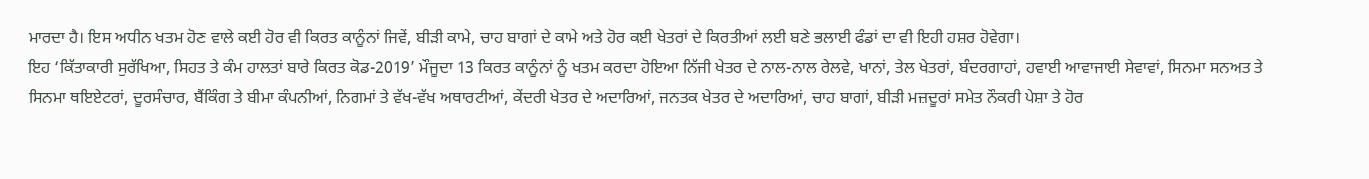ਮਾਰਦਾ ਹੈ। ਇਸ ਅਧੀਨ ਖਤਮ ਹੋਣ ਵਾਲੇ ਕਈ ਹੋਰ ਵੀ ਕਿਰਤ ਕਾਨੂੰਨਾਂ ਜਿਵੇਂ, ਬੀੜੀ ਕਾਮੇ, ਚਾਹ ਬਾਗਾਂ ਦੇ ਕਾਮੇ ਅਤੇ ਹੋਰ ਕਈ ਖੇਤਰਾਂ ਦੇ ਕਿਰਤੀਆਂ ਲਈ ਬਣੇ ਭਲਾਈ ਫੰਡਾਂ ਦਾ ਵੀ ਇਹੀ ਹਸ਼ਰ ਹੋਵੇਗਾ।
ਇਹ ‘ਕਿੱਤਾਕਾਰੀ ਸੁਰੱਖਿਆ, ਸਿਹਤ ਤੇ ਕੰਮ ਹਾਲਤਾਂ ਬਾਰੇ ਕਿਰਤ ਕੋਡ-2019’ ਮੌਜੂਦਾ 13 ਕਿਰਤ ਕਾਨੂੰਨਾਂ ਨੂੰ ਖਤਮ ਕਰਦਾ ਹੋਇਆ ਨਿੱਜੀ ਖੇਤਰ ਦੇ ਨਾਲ-ਨਾਲ ਰੇਲਵੇ, ਖਾਨਾਂ, ਤੇਲ ਖੇਤਰਾਂ, ਬੰਦਰਗਾਹਾਂ, ਹਵਾਈ ਆਵਾਜਾਈ ਸੇਵਾਵਾਂ, ਸਿਨਮਾ ਸਨਅਤ ਤੇ ਸਿਨਮਾ ਥਇਏਟਰਾਂ, ਦੂਰਸੰਚਾਰ, ਬੈਂਕਿੰਗ ਤੇ ਬੀਮਾ ਕੰਪਨੀਆਂ, ਨਿਗਮਾਂ ਤੇ ਵੱਖ-ਵੱਖ ਅਥਾਰਟੀਆਂ, ਕੇਂਦਰੀ ਖੇਤਰ ਦੇ ਅਦਾਰਿਆਂ, ਜਨਤਕ ਖੇਤਰ ਦੇ ਅਦਾਰਿਆਂ, ਚਾਹ ਬਾਗਾਂ, ਬੀੜੀ ਮਜ਼ਦੂਰਾਂ ਸਮੇਤ ਨੌਕਰੀ ਪੇਸ਼ਾ ਤੇ ਹੋਰ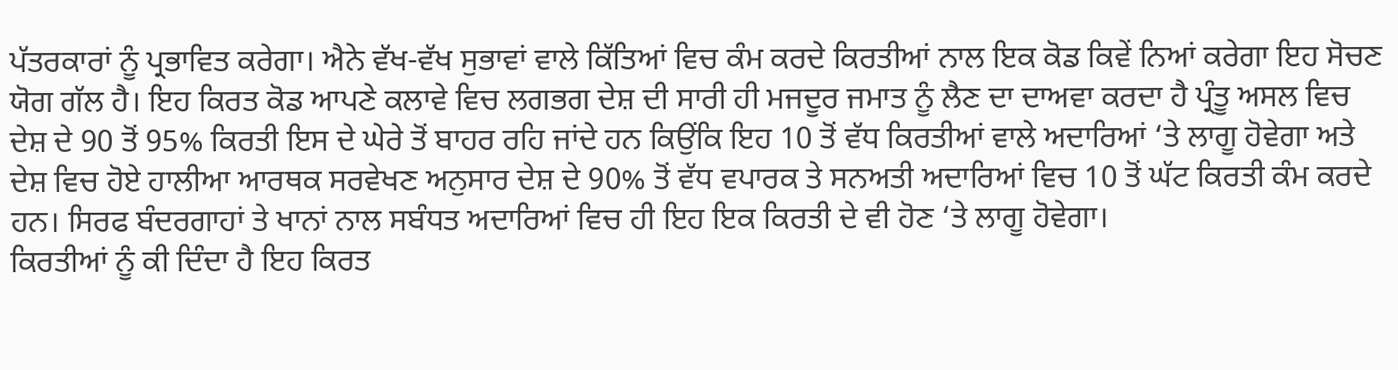ਪੱਤਰਕਾਰਾਂ ਨੂੰ ਪ੍ਰਭਾਵਿਤ ਕਰੇਗਾ। ਐਨੇ ਵੱਖ-ਵੱਖ ਸੁਭਾਵਾਂ ਵਾਲੇ ਕਿੱਤਿਆਂ ਵਿਚ ਕੰਮ ਕਰਦੇ ਕਿਰਤੀਆਂ ਨਾਲ ਇਕ ਕੋਡ ਕਿਵੇਂ ਨਿਆਂ ਕਰੇਗਾ ਇਹ ਸੋਚਣ ਯੋਗ ਗੱਲ ਹੈ। ਇਹ ਕਿਰਤ ਕੋਡ ਆਪਣੇ ਕਲਾਵੇ ਵਿਚ ਲਗਭਗ ਦੇਸ਼ ਦੀ ਸਾਰੀ ਹੀ ਮਜਦੂਰ ਜਮਾਤ ਨੂੰ ਲੈਣ ਦਾ ਦਾਅਵਾ ਕਰਦਾ ਹੈ ਪ੍ਰੰਤੂ ਅਸਲ ਵਿਚ ਦੇਸ਼ ਦੇ 90 ਤੋਂ 95% ਕਿਰਤੀ ਇਸ ਦੇ ਘੇਰੇ ਤੋਂ ਬਾਹਰ ਰਹਿ ਜਾਂਦੇ ਹਨ ਕਿਉਂਕਿ ਇਹ 10 ਤੋਂ ਵੱਧ ਕਿਰਤੀਆਂ ਵਾਲੇ ਅਦਾਰਿਆਂ ‘ਤੇ ਲਾਗੂ ਹੋਵੇਗਾ ਅਤੇ ਦੇਸ਼ ਵਿਚ ਹੋਏ ਹਾਲੀਆ ਆਰਥਕ ਸਰਵੇਖਣ ਅਨੁਸਾਰ ਦੇਸ਼ ਦੇ 90% ਤੋਂ ਵੱਧ ਵਪਾਰਕ ਤੇ ਸਨਅਤੀ ਅਦਾਰਿਆਂ ਵਿਚ 10 ਤੋਂ ਘੱਟ ਕਿਰਤੀ ਕੰਮ ਕਰਦੇ ਹਨ। ਸਿਰਫ ਬੰਦਰਗਾਹਾਂ ਤੇ ਖਾਨਾਂ ਨਾਲ ਸਬੰਧਤ ਅਦਾਰਿਆਂ ਵਿਚ ਹੀ ਇਹ ਇਕ ਕਿਰਤੀ ਦੇ ਵੀ ਹੋਣ ‘ਤੇ ਲਾਗੂ ਹੋਵੇਗਾ।
ਕਿਰਤੀਆਂ ਨੂੰ ਕੀ ਦਿੰਦਾ ਹੈ ਇਹ ਕਿਰਤ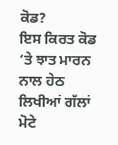ਕੋਡ?
ਇਸ ਕਿਰਤ ਕੋਡ ‘ਤੇ ਝਾਤ ਮਾਰਨ ਨਾਲ ਹੇਠ ਲਿਖੀਆਂ ਗੱਲਾਂ ਮੋਟੇ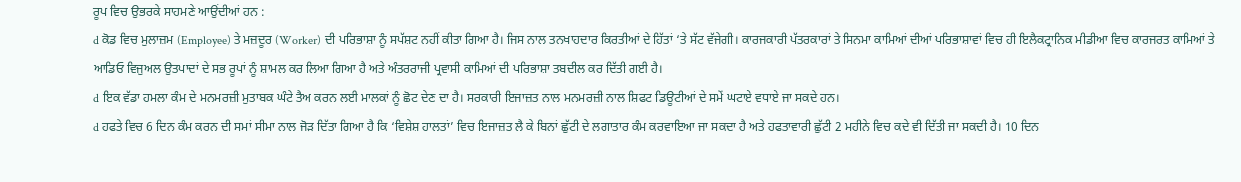ਰੂਪ ਵਿਚ ਉਭਰਕੇ ਸਾਹਮਣੇ ਆਉਂਦੀਆਂ ਹਨ :
d ਕੋਡ ਵਿਚ ਮੁਲਾਜ਼ਮ (Employee) ਤੇ ਮਜ਼ਦੂਰ (Worker) ਦੀ ਪਰਿਭਾਸ਼ਾ ਨੂੰ ਸਪੱਸ਼ਟ ਨਹੀਂ ਕੀਤਾ ਗਿਆ ਹੈ। ਜਿਸ ਨਾਲ ਤਨਖਾਹਦਾਰ ਕਿਰਤੀਆਂ ਦੇ ਹਿੱਤਾਂ ‘ਤੇ ਸੱਟ ਵੱਜੇਗੀ। ਕਾਰਜਕਾਰੀ ਪੱਤਰਕਾਰਾਂ ਤੇ ਸਿਨਮਾ ਕਾਮਿਆਂ ਦੀਆਂ ਪਰਿਭਾਸ਼ਾਵਾਂ ਵਿਚ ਹੀ ਇਲੈਕਟ੍ਰਾਨਿਕ ਮੀਡੀਆ ਵਿਚ ਕਾਰਜਰਤ ਕਾਮਿਆਂ ਤੇ ਆਡਿਓ ਵਿਜੁਅਲ ਉਤਪਾਦਾਂ ਦੇ ਸਭ ਰੂਪਾਂ ਨੂੰ ਸ਼ਾਮਲ ਕਰ ਲਿਆ ਗਿਆ ਹੈ ਅਤੇ ਅੰਤਰਰਾਜੀ ਪ੍ਰਵਾਸੀ ਕਾਮਿਆਂ ਦੀ ਪਰਿਭਾਸ਼ਾ ਤਬਦੀਲ ਕਰ ਦਿੱਤੀ ਗਈ ਹੈ।
d ਇਕ ਵੱਡਾ ਹਮਲਾ ਕੰਮ ਦੇ ਮਨਮਰਜ਼ੀ ਮੁਤਾਬਕ ਘੰਟੇ ਤੈਅ ਕਰਨ ਲਈ ਮਾਲਕਾਂ ਨੂੰ ਛੋਟ ਦੇਣ ਦਾ ਹੈ। ਸਰਕਾਰੀ ਇਜਾਜ਼ਤ ਨਾਲ ਮਨਮਰਜ਼ੀ ਨਾਲ ਸ਼ਿਫਟ ਡਿਊਟੀਆਂ ਦੇ ਸਮੇਂ ਘਟਾਏ ਵਧਾਏ ਜਾ ਸਕਦੇ ਹਨ।
d ਹਫਤੇ ਵਿਚ 6 ਦਿਨ ਕੰਮ ਕਰਨ ਦੀ ਸਮਾਂ ਸੀਮਾ ਨਾਲ ਜੋੜ ਦਿੱਤਾ ਗਿਆ ਹੈ ਕਿ ‘ਵਿਸ਼ੇਸ਼ ਹਾਲਤਾਂ’ ਵਿਚ ਇਜਾਜ਼ਤ ਲੈ ਕੇ ਬਿਨਾਂ ਛੁੱਟੀ ਦੇ ਲਗਾਤਾਰ ਕੰਮ ਕਰਵਾਇਆ ਜਾ ਸਕਦਾ ਹੈ ਅਤੇ ਹਫਤਾਵਾਰੀ ਛੁੱਟੀ 2 ਮਹੀਨੇ ਵਿਚ ਕਦੇ ਵੀ ਦਿੱਤੀ ਜਾ ਸਕਦੀ ਹੈ। 10 ਦਿਨ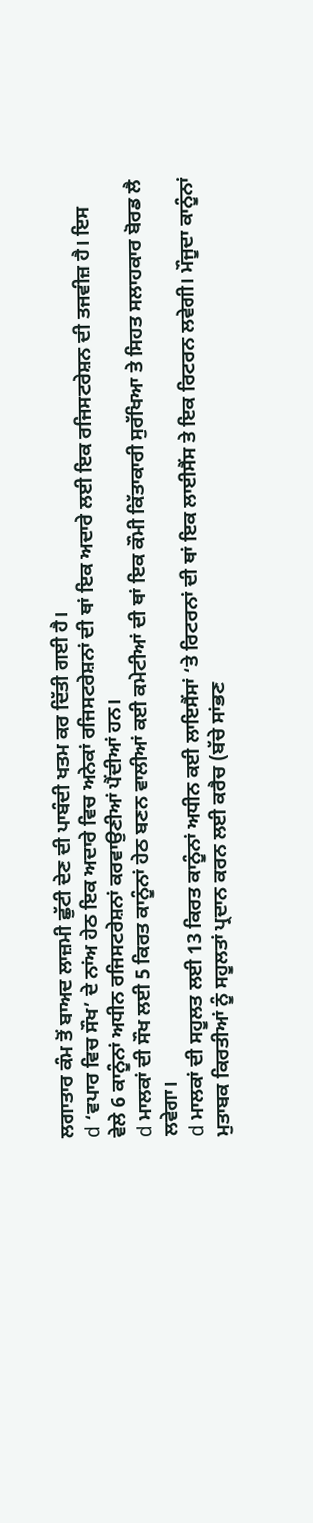ਲਗਾਤਾਰ ਕੰਮ ਤੋਂ ਬਾਅਦ ਲਾਜ਼ਮੀ ਛੁੱਟੀ ਦੇਣ ਦੀ ਪਾਬੰਦੀ ਖਤਮ ਕਰ ਦਿੱਤੀ ਗਈ ਹੈ।
d ‘ਵਪਾਰ ਵਿਚ ਸੌਖ’ ਦੇ ਨਾਂਅ ਹੇਠ ਇਕ ਅਦਾਰੇ ਵਿਚ ਅਨੇਕਾਂ ਰਜਿਸਟਰੇਸ਼ਨਾਂ ਦੀ ਥਾਂ ਇਕ ਅਦਾਰੇ ਲਈ ਇਕ ਰਜਿਸਟਰੇਸ਼ਨ ਦੀ ਤਜਵੀਜ਼ ਹੈ। ਇਸ ਵੇਲੇ 6 ਕਾਨੂੰਨਾਂ ਅਧੀਨ ਰਜਿਸਟਰੇਸ਼ਨਾਂ ਕਰਵਾਉਣੀਆਂ ਪੈਂਦੀਆਂ ਹਨ।
d ਮਾਲਕਾਂ ਦੀ ਸੌਖ ਲਈ 5 ਕਿਰਤ ਕਾਨੂੰਨਾਂ ਹੇਠ ਬਣਨ ਵਾਲੀਆਂ ਕਈ ਕਮੇਟੀਆਂ ਦੀ ਥਾਂ ਇਕ ਕੌਮੀ ਕਿੱਤਾਕਾਰੀ ਸੁਰੱਖਿਆ ਤੇ ਸਿਹਤ ਸਲਾਹਕਾਰ ਬੋਰਡ ਲੈ ਲਵੇਗਾ।
d ਮਾਲਕਾਂ ਦੀ ਸਹੂਲਤ ਲਈ 13 ਕਿਰਤ ਕਾਨੂੰਨਾਂ ਅਧੀਨ ਕਈ ਲਾਇਸੈਂਸਾਂ ‘ਤੇ ਰਿਟਰਨਾਂ ਦੀ ਥਾਂ ਇਕ ਲਾਈਸੈਂਸ ਤੇ ਇਕ ਰਿਟਰਨ ਲਵੇਗੀ। ਮੌਜੂਦਾ ਕਾਨੂੰਨਾਂ ਮੁਤਾਬਕ ਕਿਰਤੀਆਂ ਨੂੰ ਸਹੂਲਤਾਂ ਪ੍ਰਦਾਨ ਕਰਨ ਲਈ ਕਰੈਚ (ਬੱਚੇ ਸਾਂਭਣ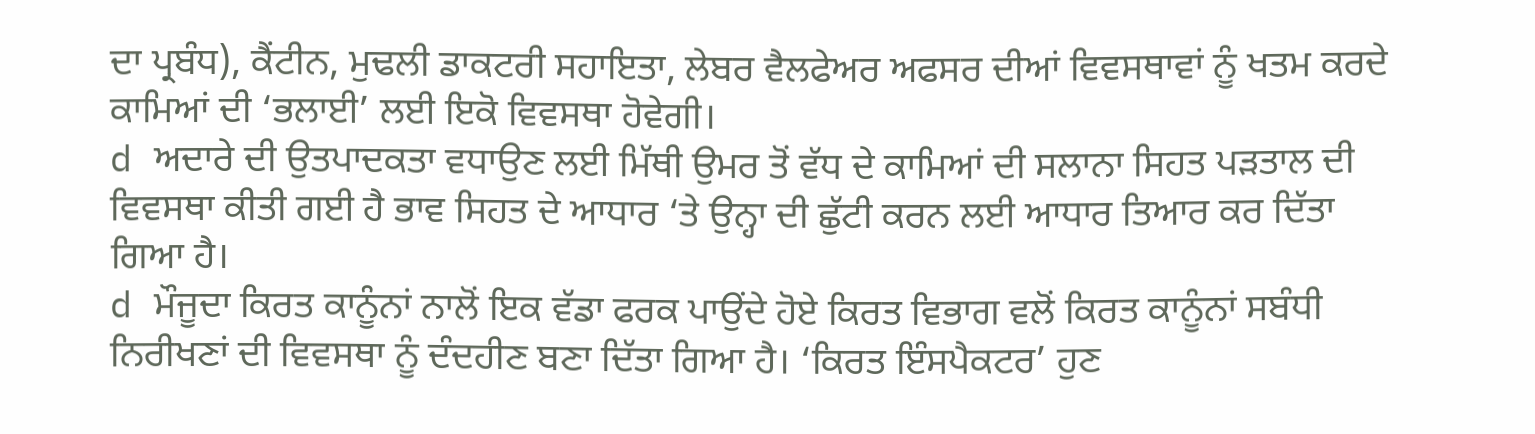ਦਾ ਪ੍ਰਬੰਧ), ਕੈਂਟੀਨ, ਮੁਢਲੀ ਡਾਕਟਰੀ ਸਹਾਇਤਾ, ਲੇਬਰ ਵੈਲਫੇਅਰ ਅਫਸਰ ਦੀਆਂ ਵਿਵਸਥਾਵਾਂ ਨੂੰ ਖਤਮ ਕਰਦੇ ਕਾਮਿਆਂ ਦੀ ‘ਭਲਾਈ’ ਲਈ ਇਕੋ ਵਿਵਸਥਾ ਹੋਵੇਗੀ।
d ਅਦਾਰੇ ਦੀ ਉਤਪਾਦਕਤਾ ਵਧਾਉਣ ਲਈ ਮਿੱਥੀ ਉਮਰ ਤੋਂ ਵੱਧ ਦੇ ਕਾਮਿਆਂ ਦੀ ਸਲਾਨਾ ਸਿਹਤ ਪੜਤਾਲ ਦੀ ਵਿਵਸਥਾ ਕੀਤੀ ਗਈ ਹੈ ਭਾਵ ਸਿਹਤ ਦੇ ਆਧਾਰ ‘ਤੇ ਉਨ੍ਹਾ ਦੀ ਛੁੱਟੀ ਕਰਨ ਲਈ ਆਧਾਰ ਤਿਆਰ ਕਰ ਦਿੱਤਾ ਗਿਆ ਹੈ।
d ਮੌਜੂਦਾ ਕਿਰਤ ਕਾਨੂੰਨਾਂ ਨਾਲੋਂ ਇਕ ਵੱਡਾ ਫਰਕ ਪਾਉਂਦੇ ਹੋਏ ਕਿਰਤ ਵਿਭਾਗ ਵਲੋਂ ਕਿਰਤ ਕਾਨੂੰਨਾਂ ਸਬੰਧੀ ਨਿਰੀਖਣਾਂ ਦੀ ਵਿਵਸਥਾ ਨੂੰ ਦੰਦਹੀਣ ਬਣਾ ਦਿੱਤਾ ਗਿਆ ਹੈ। ‘ਕਿਰਤ ਇੰਸਪੈਕਟਰ’ ਹੁਣ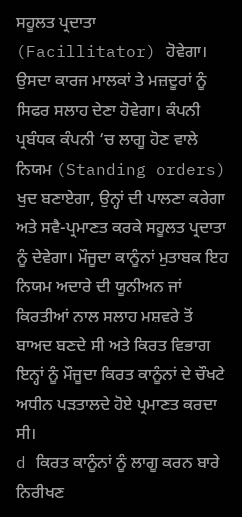ਸਹੂਲਤ ਪ੍ਰਦਾਤਾ (Facillitator) ਹੋਵੇਗਾ। ਉਸਦਾ ਕਾਰਜ ਮਾਲਕਾਂ ਤੇ ਮਜ਼ਦੂਰਾਂ ਨੂੰ ਸਿਫਰ ਸਲਾਹ ਦੇਣਾ ਹੋਵੇਗਾ। ਕੰਪਨੀ ਪ੍ਰਬੰਧਕ ਕੰਪਨੀ ‘ਚ ਲਾਗੂ ਹੋਣ ਵਾਲੇ ਨਿਯਮ (Standing orders) ਖੁਦ ਬਣਾਏਗਾ, ਉਨ੍ਹਾਂ ਦੀ ਪਾਲਣਾ ਕਰੇਗਾ ਅਤੇ ਸਵੈ-ਪ੍ਰਮਾਣਤ ਕਰਕੇ ਸਹੂਲਤ ਪ੍ਰਦਾਤਾ ਨੂੰ ਦੇਵੇਗਾ। ਮੌਜੂਦਾ ਕਾਨੂੰਨਾਂ ਮੁਤਾਬਕ ਇਹ ਨਿਯਮ ਅਦਾਰੇ ਦੀ ਯੂਨੀਅਨ ਜਾਂ ਕਿਰਤੀਆਂ ਨਾਲ ਸਲਾਹ ਮਸ਼ਵਰੇ ਤੋਂ ਬਾਅਦ ਬਣਦੇ ਸੀ ਅਤੇ ਕਿਰਤ ਵਿਭਾਗ ਇਨ੍ਹਾਂ ਨੂੰ ਮੌਜੂਦਾ ਕਿਰਤ ਕਾਨੂੰਨਾਂ ਦੇ ਚੌਖਟੇ ਅਧੀਨ ਪੜਤਾਲਦੇ ਹੋਏ ਪ੍ਰਮਾਣਤ ਕਰਦਾ ਸੀ।
d ਕਿਰਤ ਕਾਨੂੰਨਾਂ ਨੂੰ ਲਾਗੂ ਕਰਨ ਬਾਰੇ ਨਿਰੀਖਣ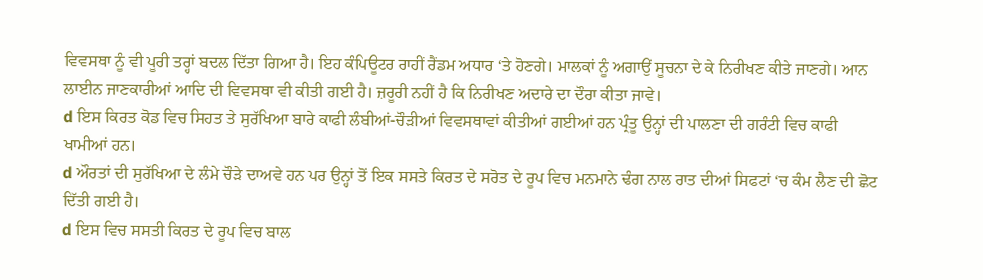ਵਿਵਸਥਾ ਨੂੰ ਵੀ ਪੂਰੀ ਤਰ੍ਹਾਂ ਬਦਲ ਦਿੱਤਾ ਗਿਆ ਹੈ। ਇਹ ਕੰਪਿਊਟਰ ਰਾਹੀਂ ਰੈਂਡਮ ਅਧਾਰ ‘ਤੇ ਹੋਣਗੇ। ਮਾਲਕਾਂ ਨੂੰ ਅਗਾਉਂ ਸੂਚਨਾ ਦੇ ਕੇ ਨਿਰੀਖਣ ਕੀਤੇ ਜਾਣਗੇ। ਆਨ ਲਾਈਨ ਜਾਣਕਾਰੀਆਂ ਆਦਿ ਦੀ ਵਿਵਸਥਾ ਵੀ ਕੀਤੀ ਗਈ ਹੈ। ਜ਼ਰੂਰੀ ਨਹੀਂ ਹੈ ਕਿ ਨਿਰੀਖਣ ਅਦਾਰੇ ਦਾ ਦੌਰਾ ਕੀਤਾ ਜਾਵੇ।
d ਇਸ ਕਿਰਤ ਕੋਡ ਵਿਚ ਸਿਹਤ ਤੇ ਸੁਰੱਖਿਆ ਬਾਰੇ ਕਾਫੀ ਲੰਬੀਆਂ-ਚੌੜੀਆਂ ਵਿਵਸਥਾਵਾਂ ਕੀਤੀਆਂ ਗਈਆਂ ਹਨ ਪ੍ਰੰਤੂ ਉਨ੍ਹਾਂ ਦੀ ਪਾਲਣਾ ਦੀ ਗਰੰਟੀ ਵਿਚ ਕਾਫੀ ਖਾਮੀਆਂ ਹਨ।
d ਔਰਤਾਂ ਦੀ ਸੁਰੱਖਿਆ ਦੇ ਲੰਮੇ ਚੌੜੇ ਦਾਅਵੇ ਹਨ ਪਰ ਉਨ੍ਹਾਂ ਤੋਂ ਇਕ ਸਸਤੇ ਕਿਰਤ ਦੇ ਸਰੋਤ ਦੇ ਰੂਪ ਵਿਚ ਮਨਮਾਨੇ ਢੰਗ ਨਾਲ ਰਾਤ ਦੀਆਂ ਸਿਫਟਾਂ ‘ਚ ਕੰਮ ਲੈਣ ਦੀ ਛੋਟ ਦਿੱਤੀ ਗਈ ਹੈ।
d ਇਸ ਵਿਚ ਸਸਤੀ ਕਿਰਤ ਦੇ ਰੂਪ ਵਿਚ ਬਾਲ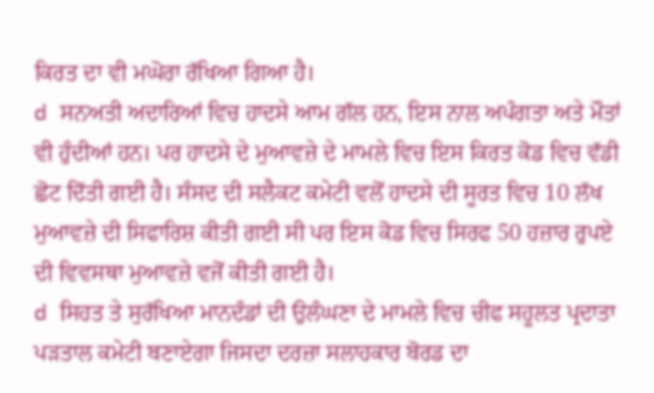ਕਿਰਤ ਦਾ ਵੀ ਮਘੋਰਾ ਰੱਖਿਆ ਗਿਆ ਹੈ।
d ਸਨਅਤੀ ਅਦਾਰਿਆਂ ਵਿਚ ਹਾਦਸੇ ਆਮ ਗੱਲ ਹਨ, ਇਸ ਨਾਲ ਅਪੰਗਤਾ ਅਤੇ ਮੌਤਾਂ ਵੀ ਹੁੰਦੀਆਂ ਹਨ। ਪਰ ਹਾਦਸੇ ਦੇ ਮੁਆਵਜ਼ੇ ਦੇ ਮਾਮਲੇ ਵਿਚ ਇਸ ਕਿਰਤ ਕੋਡ ਵਿਚ ਵੱਡੀ ਛੋਟ ਦਿੱਤੀ ਗਈ ਹੈ। ਸੰਸਦ ਦੀ ਸਲੈਕਟ ਕਮੇਟੀ ਵਲੋਂ ਹਾਦਸੇ ਦੀ ਸੂਰਤ ਵਿਚ 10 ਲੱਖ ਮੁਆਵਜ਼ੇ ਦੀ ਸਿਫਾਰਿਸ਼ ਕੀਤੀ ਗਈ ਸੀ ਪਰ ਇਸ ਕੋਡ ਵਿਚ ਸਿਰਫ 50 ਹਜ਼ਾਰ ਰੁਪਏ ਦੀ ਵਿਵਸਥਾ ਮੁਆਵਜ਼ੇ ਵਜੋਂ ਕੀਤੀ ਗਈ ਹੈ।
d ਸਿਹਤ ਤੇ ਸੁਰੱਖਿਆ ਮਾਨਦੰਡਾਂ ਦੀ ਉਲੰਘਣਾ ਦੇ ਮਾਮਲੇ ਵਿਚ ਚੀਫ ਸਹੂਲਤ ਪ੍ਰਦਾਤਾ ਪੜਤਾਲ ਕਮੇਟੀ ਬਣਾਏਗਾ ਜਿਸਦਾ ਦਰਜ਼ਾ ਸਲਾਹਕਾਰ ਬੋਰਡ ਦਾ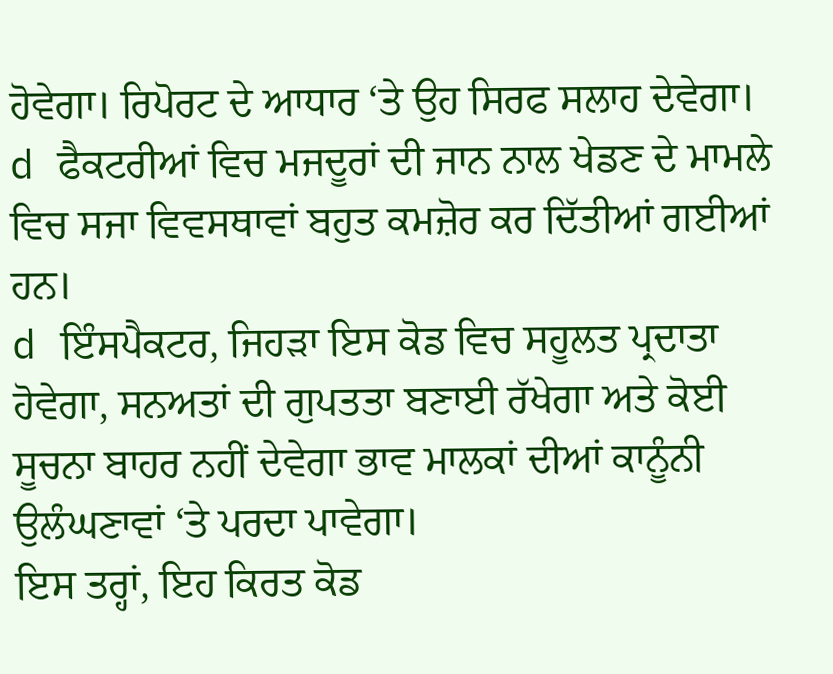ਹੋਵੇਗਾ। ਰਿਪੋਰਟ ਦੇ ਆਧਾਰ ‘ਤੇ ਉਹ ਸਿਰਫ ਸਲਾਹ ਦੇਵੇਗਾ।
d ਫੈਕਟਰੀਆਂ ਵਿਚ ਮਜਦੂਰਾਂ ਦੀ ਜਾਨ ਨਾਲ ਖੇਡਣ ਦੇ ਮਾਮਲੇ ਵਿਚ ਸਜਾ ਵਿਵਸਥਾਵਾਂ ਬਹੁਤ ਕਮਜ਼ੋਰ ਕਰ ਦਿੱਤੀਆਂ ਗਈਆਂ ਹਨ।
d ਇੰਸਪੈਕਟਰ, ਜਿਹੜਾ ਇਸ ਕੋਡ ਵਿਚ ਸਹੂਲਤ ਪ੍ਰਦਾਤਾ ਹੋਵੇਗਾ, ਸਨਅਤਾਂ ਦੀ ਗੁਪਤਤਾ ਬਣਾਈ ਰੱਖੇਗਾ ਅਤੇ ਕੋਈ ਸੂਚਨਾ ਬਾਹਰ ਨਹੀਂ ਦੇਵੇਗਾ ਭਾਵ ਮਾਲਕਾਂ ਦੀਆਂ ਕਾਨੂੰਨੀ ਉਲੰਘਣਾਵਾਂ ‘ਤੇ ਪਰਦਾ ਪਾਵੇਗਾ।
ਇਸ ਤਰ੍ਹਾਂ, ਇਹ ਕਿਰਤ ਕੋਡ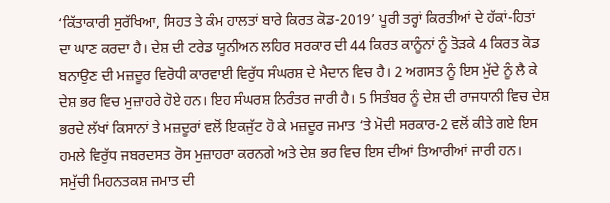‘ਕਿੱਤਾਕਾਰੀ ਸੁਰੱਖਿਆ, ਸਿਹਤ ਤੇ ਕੰਮ ਹਾਲਤਾਂ ਬਾਰੇ ਕਿਰਤ ਕੋਡ-2019’ ਪੂਰੀ ਤਰ੍ਹਾਂ ਕਿਰਤੀਆਂ ਦੇ ਹੱਕਾਂ-ਹਿਤਾਂ ਦਾ ਘਾਣ ਕਰਦਾ ਹੈ। ਦੇਸ਼ ਦੀ ਟਰੇਡ ਯੂਨੀਅਨ ਲਹਿਰ ਸਰਕਾਰ ਦੀ 44 ਕਿਰਤ ਕਾਨੂੰਨਾਂ ਨੂੰ ਤੋੜਕੇ 4 ਕਿਰਤ ਕੋਡ ਬਨਾਉਣ ਦੀ ਮਜ਼ਦੂਰ ਵਿਰੋਧੀ ਕਾਰਵਾਈ ਵਿਰੁੱਧ ਸੰਘਰਸ਼ ਦੇ ਮੈਦਾਨ ਵਿਚ ਹੈ। 2 ਅਗਸਤ ਨੂੰ ਇਸ ਮੁੱਦੇ ਨੂੰ ਲੈ ਕੇ ਦੇਸ਼ ਭਰ ਵਿਚ ਮੁਜ਼ਾਹਰੇ ਹੋਏ ਹਨ। ਇਹ ਸੰਘਰਸ਼ ਨਿਰੰਤਰ ਜਾਰੀ ਹੈ। 5 ਸਿਤੰਬਰ ਨੂੰ ਦੇਸ਼ ਦੀ ਰਾਜਧਾਨੀ ਵਿਚ ਦੇਸ਼ ਭਰਦੇ ਲੱਖਾਂ ਕਿਸਾਨਾਂ ਤੇ ਮਜ਼ਦੂਰਾਂ ਵਲੋਂ ਇਕਜੁੱਟ ਹੋ ਕੇ ਮਜ਼ਦੂਰ ਜਮਾਤ ‘ਤੇ ਮੋਦੀ ਸਰਕਾਰ-2 ਵਲੋਂ ਕੀਤੇ ਗਏ ਇਸ ਹਮਲੇ ਵਿਰੁੱਧ ਜਬਰਦਸਤ ਰੋਸ ਮੁਜ਼ਾਹਰਾ ਕਰਨਗੇ ਅਤੇ ਦੇਸ਼ ਭਰ ਵਿਚ ਇਸ ਦੀਆਂ ਤਿਆਰੀਆਂ ਜਾਰੀ ਹਨ। ਸਮੁੱਚੀ ਮਿਹਨਤਕਸ਼ ਜਮਾਤ ਦੀ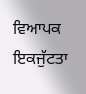ਵਿਆਪਕ ਇਕਜੁੱਟਤਾ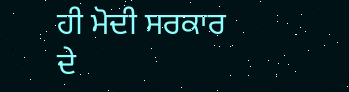ਹੀ ਮੋਦੀ ਸਰਕਾਰ ਦੇ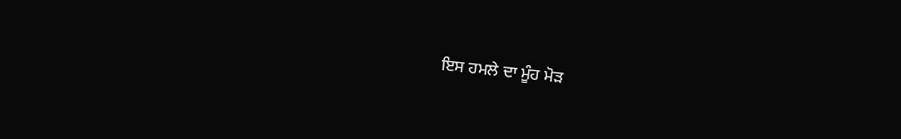ਇਸ ਹਮਲੇ ਦਾ ਮੂੰਹ ਮੋੜ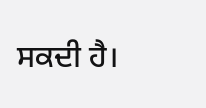ਸਕਦੀ ਹੈ।